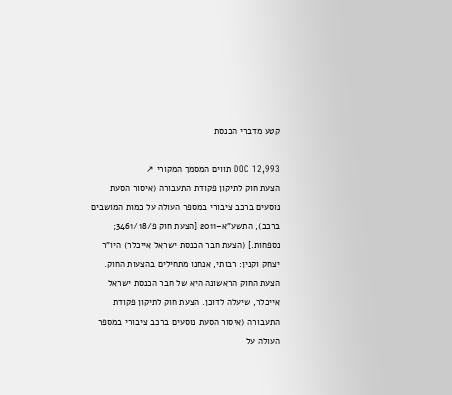קטע מדברי הכנסת

DOC 12,993 תווים המסמך המקורי ↗
הצעת חוק לתיקון פקודת התעבורה (איסור הסעת נוסעים ברכב ציבורי במספר העולה על כמות המושבים ברכב), התשע"א–2011 [הצעת חוק פ/3461/18; נספחות.] (הצעת חבר הכנסת ישראל אייכלר) היו"ר יצחק וקנין: רבותי, אנחנו מתחילים בהצעות החוק. הצעת החוק הראשונה היא של חבר הכנסת ישראל אייכלר, שיעלה לדוכן. הצעת חוק לתיקון פקודת התעבורה (איסור הסעת נוסעים ברכב ציבורי במספר העולה על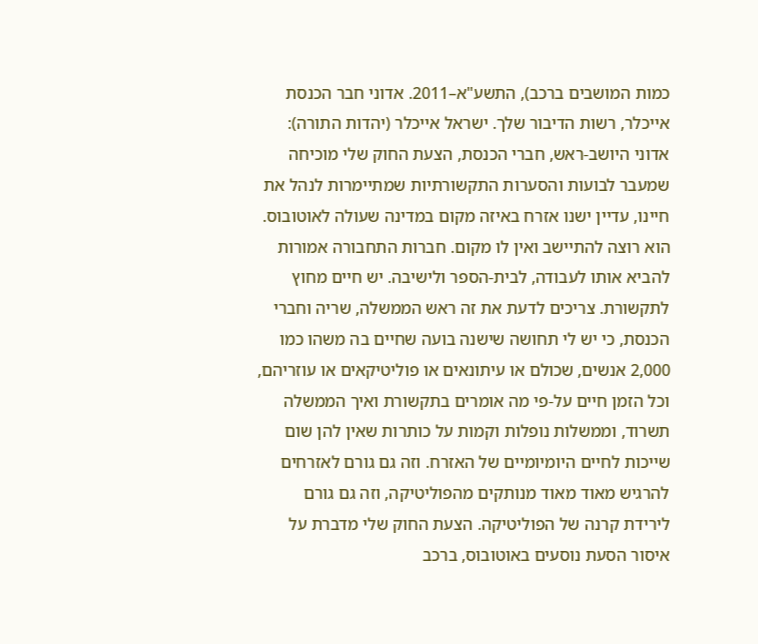כמות המושבים ברכב), התשע"א–2011. אדוני חבר הכנסת אייכלר, רשות הדיבור שלך. ישראל אייכלר (יהדות התורה): אדוני היושב-ראש, חברי הכנסת, הצעת החוק שלי מוכיחה שמעבר לבועות והסערות התקשורתיות שמתיימרות לנהל את חיינו, עדיין ישנו אזרח באיזה מקום במדינה שעולה לאוטובוס. הוא רוצה להתיישב ואין לו מקום. חברות התחבורה אמורות להביא אותו לעבודה, לבית-הספר ולישיבה. יש חיים מחוץ לתקשורת. צריכים לדעת את זה ראש הממשלה, שריה וחברי הכנסת, כי יש לי תחושה שישנה בועה שחיים בה משהו כמו 2,000 אנשים, שכולם או עיתונאים או פוליטיקאים או עוזריהם, וכל הזמן חיים על-פי מה אומרים בתקשורת ואיך הממשלה תשרוד, וממשלות נופלות וקמות על כותרות שאין להן שום שייכות לחיים היומיומיים של האזרח. וזה גם גורם לאזרחים להרגיש מאוד מאוד מנותקים מהפוליטיקה, וזה גם גורם לירידת קרנה של הפוליטיקה. הצעת החוק שלי מדברת על איסור הסעת נוסעים באוטובוס, ברכב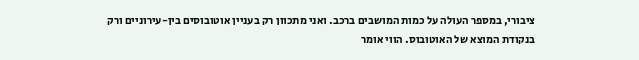ציבורי, במספר העולה על כמות המושבים ברכב. ואני מתכוון רק בעניין אוטובוסים בין-עירוניים ורק בנקודת המוצא של האוטובוס. הווי אומר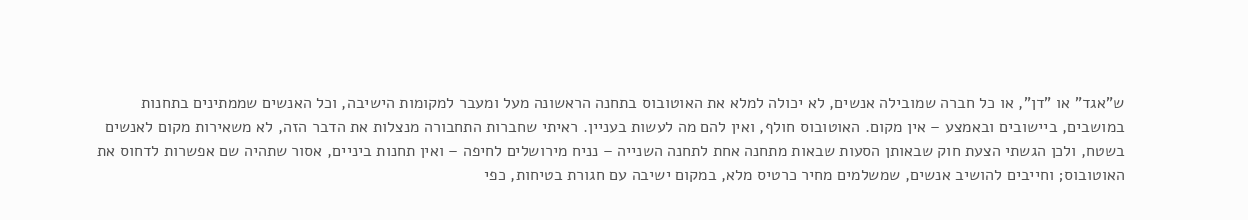ש"אגד" או "דן", או כל חברה שמובילה אנשים, לא יכולה למלא את האוטובוס בתחנה הראשונה מעל ומעבר למקומות הישיבה, וכל האנשים שממתינים בתחנות במושבים, ביישובים ובאמצע – אין מקום. האוטובוס חולף, ואין להם מה לעשות בעניין. ראיתי שחברות התחבורה מנצלות את הדבר הזה, לא משאירות מקום לאנשים בשטח, ולכן הגשתי הצעת חוק שבאותן הסעות שבאות מתחנה אחת לתחנה השנייה – נניח מירושלים לחיפה – ואין תחנות ביניים, אסור שתהיה שם אפשרות לדחוס את האוטובוס; וחייבים להושיב אנשים, שמשלמים מחיר כרטיס מלא, במקום ישיבה עם חגורת בטיחות, כפי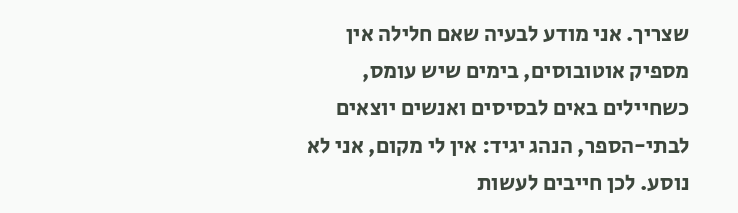שצריך. אני מודע לבעיה שאם חלילה אין מספיק אוטובוסים, בימים שיש עומס, כשחיילים באים לבסיסים ואנשים יוצאים לבתי-הספר, הנהג יגיד: אין לי מקום, אני לא נוסע. לכן חייבים לעשות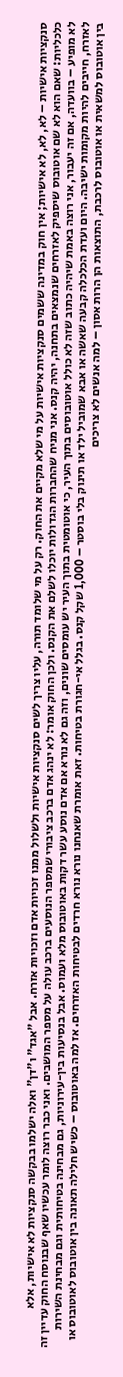סנקציות אישיות – לא, לא, לא אישיות; אין חוק במדינה ששמים סנקציות אישיות על מי שלא מקיים את החוק. רק על מי שלומד תורה, עליו צריך לשים סנקציות אישיות ולשלול ממנו זכויות אדם וזכויות אזרח. אבל "אגד" ו"דן" ואלה ישלמו בבקשה סנקציות לא אישיות, אלא כלכליות: שאם הוא לא שם אוטובוס שיספיק לאזרחים שנמצאים בתחנה, יהיה קנס. אני מניח שהחברות הגדולות יוכלו לשלם את הקנס. ולכן החוק אומר: לא ינהג אדם ברכב ציבורי שמספר הנוסעים ברכב עולה על מספר המושבים. ואני כבר רוצה לומר עכשיו שאף שבנוסח החוק עדיין זה לא מופיע – בוועדה, אם זה יעבור, אני רוצה באמת שיהיה כתוב שזה לא כולל אוטובוסים בתוך העיר, כי אוטומטית בתוך העיר יש עומסים שונים, וזה גם לא נורא אם אדם נוסע עשר דקות באוטובוס מלא ועמוס. אבל בנסיעות בין-עירוניות, גם מבחינה בטיחותית וגם מבחינת השירות לאזרח, חייבים להיות מקומות ישיבה. היום ועדת הכלכלה קבעה שאשה או אבא שמוביל ילד או תינוק בלי בוסטר – 1,000 שקל קנס. בגלל אי-חגורת בטיחות. זאת אומרת שאנחנו נורא נורא חרדים לבטיחות האזרחים. אז למה באוטובוס – כשיש חלילה תאונה בין אוטובוס לאוטובוס או בין אוטובוס למשאית או אוטובוס לרכבת, התוצאות הן הרות אסון – למה אנשים לא צריכים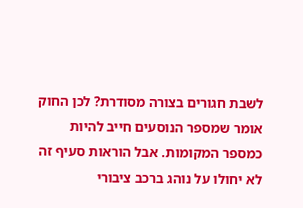לשבת חגורים בצורה מסודרת? לכן החוק אומר שמספר הנוסעים חייב להיות כמספר המקומות. אבל הוראות סעיף זה לא יחולו על נוהג ברכב ציבורי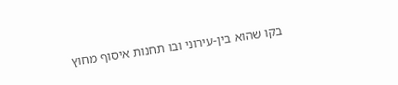בקו שהוא בין-עירוני ובו תחנות איסוף מחוץ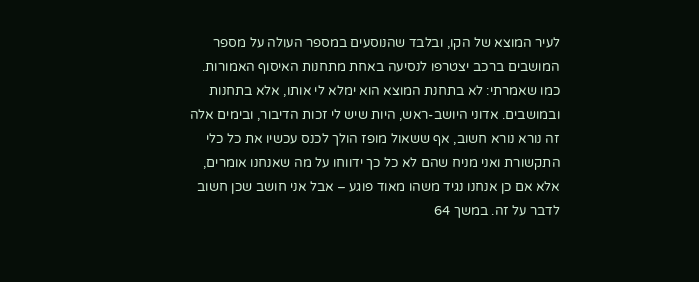לעיר המוצא של הקו, ובלבד שהנוסעים במספר העולה על מספר המושבים ברכב יצטרפו לנסיעה באחת מתחנות האיסוף האמורות. כמו שאמרתי: לא בתחנת המוצא הוא ימלא לי אותו, אלא בתחנות ובמושבים. אדוני היושב-ראש, היות שיש לי זכות הדיבור, ובימים אלה זה נורא נורא חשוב, אף ששאול מופז הולך לכנס עכשיו את כל כלי התקשורת ואני מניח שהם לא כל כך ידווחו על מה שאנחנו אומרים, אלא אם כן אנחנו נגיד משהו מאוד פוגע – אבל אני חושב שכן חשוב לדבר על זה. במשך 64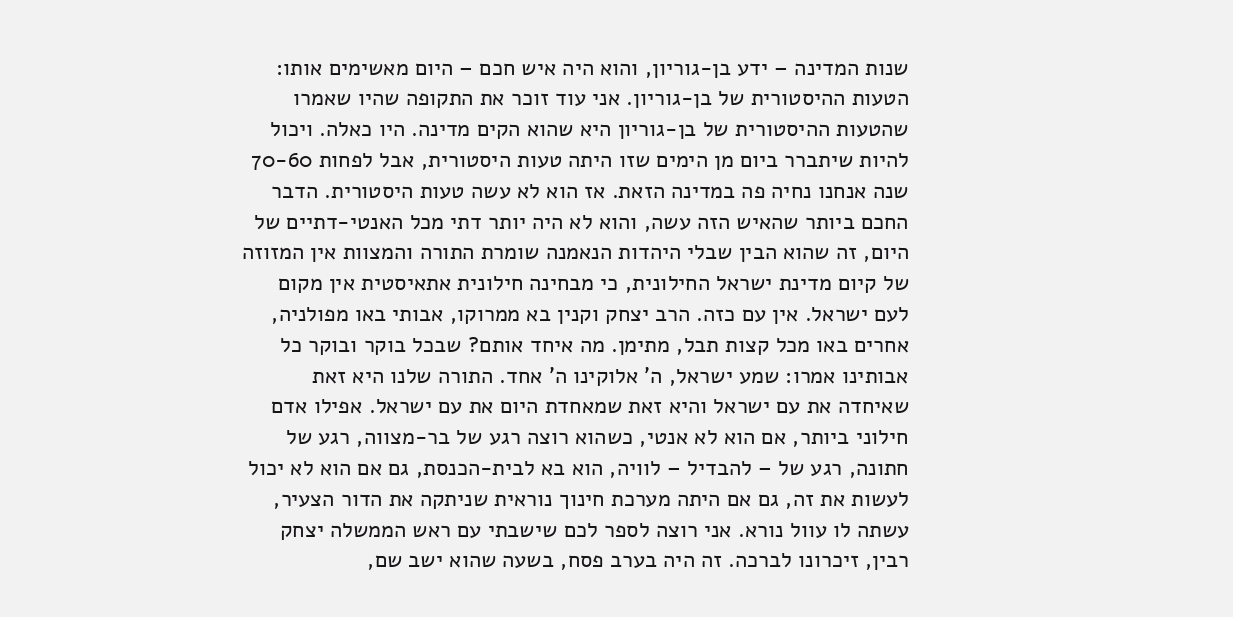שנות המדינה – ידע בן-גוריון, והוא היה איש חכם – היום מאשימים אותו: הטעות ההיסטורית של בן-גוריון. אני עוד זוכר את התקופה שהיו שאמרו שהטעות ההיסטורית של בן-גוריון היא שהוא הקים מדינה. היו כאלה. ויכול להיות שיתברר ביום מן הימים שזו היתה טעות היסטורית, אבל לפחות 70-60 שנה אנחנו נחיה פה במדינה הזאת. אז הוא לא עשה טעות היסטורית. הדבר החכם ביותר שהאיש הזה עשה, והוא לא היה יותר דתי מכל האנטי-דתיים של היום, זה שהוא הבין שבלי היהדות הנאמנה שומרת התורה והמצוות אין המזוזה של קיום מדינת ישראל החילונית, כי מבחינה חילונית אתאיסטית אין מקום לעם ישראל. אין עם כזה. הרב יצחק וקנין בא ממרוקו, אבותי באו מפולניה, אחרים באו מכל קצות תבל, מתימן. מה איחד אותם? שבכל בוקר ובוקר כל אבותינו אמרו: שמע ישראל, ה' אלוקינו ה' אחד. התורה שלנו היא זאת שאיחדה את עם ישראל והיא זאת שמאחדת היום את עם ישראל. אפילו אדם חילוני ביותר, אם הוא לא אנטי, כשהוא רוצה רגע של בר-מצווה, רגע של חתונה, רגע של – להבדיל – לוויה, הוא בא לבית-הכנסת, גם אם הוא לא יכול לעשות את זה, גם אם היתה מערכת חינוך נוראית שניתקה את הדור הצעיר, עשתה לו עוול נורא. אני רוצה לספר לכם שישבתי עם ראש הממשלה יצחק רבין, זיכרונו לברכה. זה היה בערב פסח, בשעה שהוא ישב שם,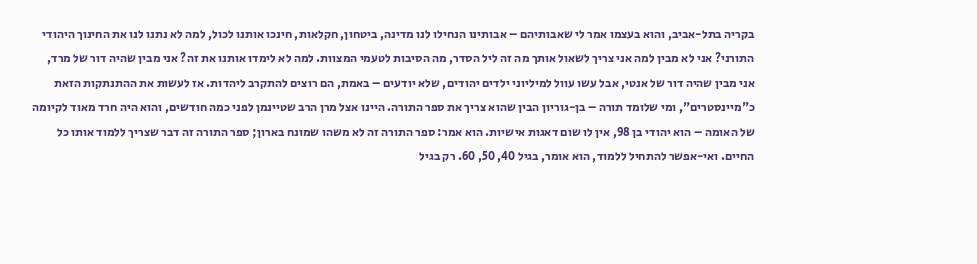בקריה בתל-אביב, והוא בעצמו אמר לי שאבותיהם – אבותינו הנחילו לנו מדינה, ביטחון, חקלאות, חינכו אותנו לכול, למה לא נתנו לנו את החינוך היהודי התורני? אני לא מבין למה אני צריך לשאול אותך מה זה ליל הסדר, מה הסיבות לטעמי המצוות. למה לא לימדו אותנו את זה? אני מבין שהיה דור של מרד, אני מבין שהיה דור של אנטי, אבל עשו עוול למיליוני ילדים יהודים, שלא יודעים – באמת, הם רוצים להתקרב ליהדות. אז לעשות את ההתנתקות הזאת כ"מיינסטרים", ומי שלומד תורה – בן-גוריון הבין שהוא צריך את ספר התורה. היינו אצל מרן הרב שטיינמן לפני כמה חודשים, והוא היה חרד מאוד לקיומה של האומה – הוא יהודי בן 98, אין לו שום דאגות אישיות. הוא אמר: ספר התורה זה לא משהו שמונח בארון; ספר התורה זה דבר שצריך ללמוד אותו כל החיים. ואי-אפשר להתחיל ללמוד, הוא אומר, בגיל 40, 50, 60. רק בגיל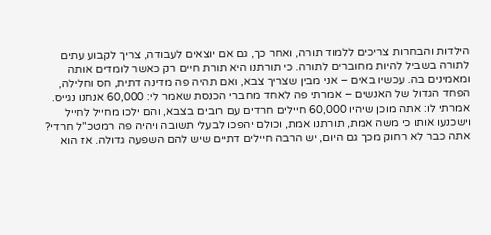הילדות והבחרות צריכים ללמוד תורה, ואחר כך, גם אם יוצאים לעבודה, צריך לקבוע עתים לתורה בשביל להיות מחוברים לתורה. כי תורתנו היא תורת חיים רק כאשר לומדים אותה ומאמינים בה. עכשיו באים – אני מבין שצריך צבא, ואם תהיה פה מדינה דתית, חס וחלילה, הפחד הגדול של האנשים – אמרתי פה לאחד מחברי הכנסת שאמר לי: 60,000 אנחנו נגייס. אמרתי לו: אתה מוכן שיהיו 60,000 חיילים חרדים עם רובים בצבא, והם ילכו מחייל לחייל וישכנעו אותו כי משה אמת, תורתנו אמת, וכולם יהפכו לבעלי תשובה ויהיה פה רמטכ"ל חרדי? אתה כבר לא רחוק מכך גם היום, יש הרבה חיילים דתיים שיש להם השפעה גדולה. אז הוא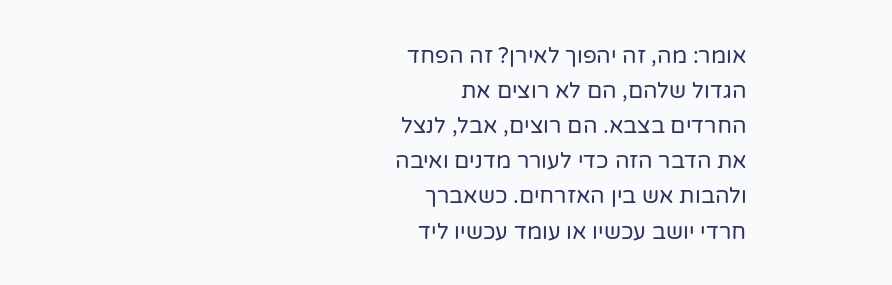אומר: מה, זה יהפוך לאירן? זה הפחד הגדול שלהם, הם לא רוצים את החרדים בצבא. הם רוצים, אבל, לנצל את הדבר הזה כדי לעורר מדנים ואיבה ולהבות אש בין האזרחים. כשאברך חרדי יושב עכשיו או עומד עכשיו ליד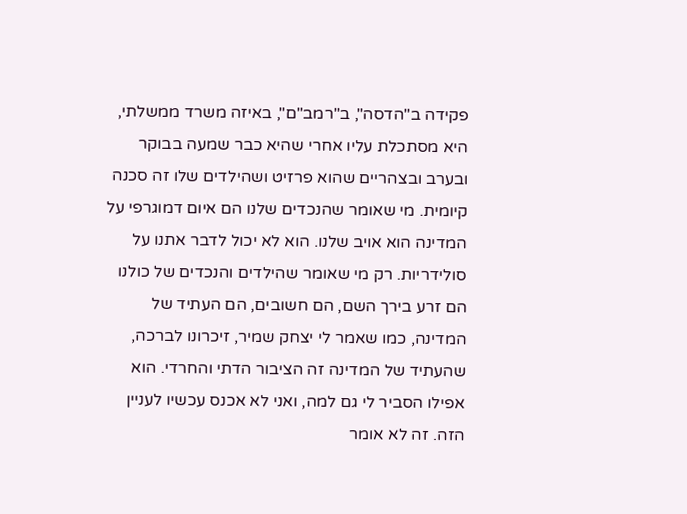פקידה ב"הדסה", ב"רמב"ם", באיזה משרד ממשלתי, היא מסתכלת עליו אחרי שהיא כבר שמעה בבוקר ובערב ובצהריים שהוא פרזיט ושהילדים שלו זה סכנה קיומית. מי שאומר שהנכדים שלנו הם איום דמוגרפי על המדינה הוא אויב שלנו. הוא לא יכול לדבר אתנו על סולידריות. רק מי שאומר שהילדים והנכדים של כולנו הם זרע בירך השם, הם חשובים, הם העתיד של המדינה, כמו שאמר לי יצחק שמיר, זיכרונו לברכה, שהעתיד של המדינה זה הציבור הדתי והחרדי. הוא אפילו הסביר לי גם למה, ואני לא אכנס עכשיו לעניין הזה. זה לא אומר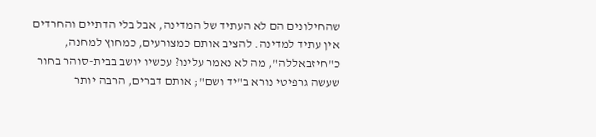שהחילונים הם לא העתיד של המדינה, אבל בלי הדתיים והחרדים אין עתיד למדינה. להציב אותם כמצורעים, כמחוץ למחנה, כ"חיזבאללה", מה לא נאמר עלינו? עכשיו יושב בבית-סוהר בחור שעשה גרפיטי נורא ב"יד ושם"; אותם דברים, הרבה יותר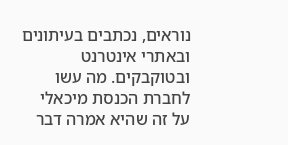נוראים, נכתבים בעיתונים ובאתרי אינטרנט ובטוקבקים. מה עשו לחברת הכנסת מיכאלי על זה שהיא אמרה דבר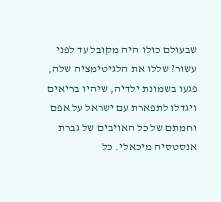שבעולם כולו היה מקובל עד לפני עשור? שללו את הלגיטימציה שלה, פגעו בשמונת ילדיה, שיהיו בריאים ויגדלו לתפארת עם ישראל על אפם וחמתם של כל האויבים של גברת אנסטסיה מיכאלי. כל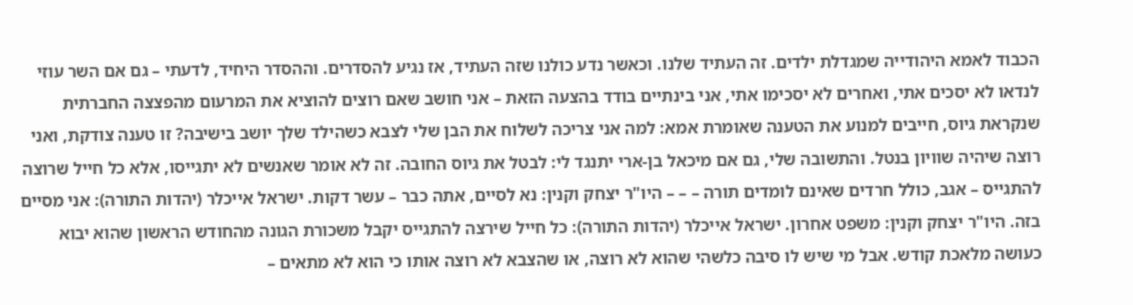הכבוד לאמא היהודייה שמגדלת ילדים. זה העתיד שלנו. וכאשר נדע כולנו שזה העתיד, אז נגיע להסדרים. וההסדר היחיד, לדעתי – גם אם השר עוזי לנדאו לא יסכים אתי, ואחרים לא יסכימו אתי, אני בינתיים בודד בהצעה הזאת – אני חושב שאם רוצים להוציא את המרעום מהפצצה החברתית שנקראת גיוס, חייבים למנוע את הטענה שאומרת אמא: למה אני צריכה לשלוח את הבן שלי לצבא כשהילד שלך יושב בישיבה? זו טענה צודקת, ואני רוצה שיהיה שוויון בנטל. והתשובה שלי, גם אם מיכאל בן-ארי יתנגד לי: לבטל את גיוס החובה. זה לא אומר שאנשים לא יתגייסו, אלא כל חייל שרוצה להתגייס – אגב, כולל חרדים שאינם לומדים תורה – – – היו"ר יצחק וקנין: נא לסיים, אתה כבר – עשר דקות. ישראל אייכלר (יהדות התורה): אני מסיים בזה. היו"ר יצחק וקנין: משפט אחרון. ישראל אייכלר (יהדות התורה): כל חייל שירצה להתגייס יקבל משכורת הגונה מהחודש הראשון שהוא יבוא כעושה מלאכת קודש. אבל מי שיש לו סיבה כלשהי שהוא לא רוצה, או שהצבא לא רוצה אותו כי הוא לא מתאים –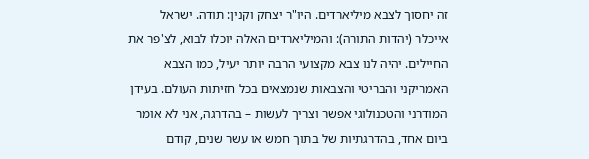זה יחסוך לצבא מיליארדים. היו"ר יצחק וקנין: תודה. ישראל אייכלר (יהדות התורה): והמיליארדים האלה יוכלו לבוא, לצ'פר את החיילים. יהיה לנו צבא מקצועי הרבה יותר יעיל, כמו הצבא האמריקני והבריטי והצבאות שנמצאים בכל חזיתות העולם. בעידן המודרני והטכנולוגי אפשר וצריך לעשות – בהדרגה, אני לא אומר ביום אחד, בהדרגתיות של בתוך חמש או עשר שנים, קודם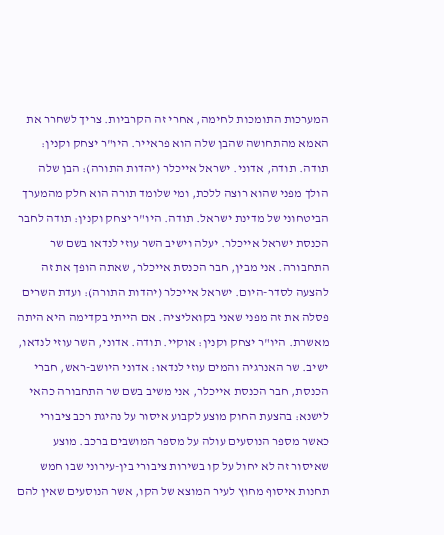המערכות התומכות לחימה, אחרי זה הקרביות. צריך לשחרר את האמא מהתחושה שהבן שלה הוא פראייר. היו"ר יצחק וקנין: תודה. תודה, אדוני. ישראל אייכלר (יהדות התורה): הבן שלה הולך מפני שהוא רוצה ללכת, ומי שלומד תורה הוא חלק מהמערך הביטחוני של מדינת ישראל. תודה. היו"ר יצחק וקנין: תודה לחבר הכנסת ישראל אייכלר. יעלה וישיב השר עוזי לנדאו בשם שר התחבורה. אני מבין, חבר הכנסת אייכלר, שאתה הופך את זה להצעה לסדר-היום. ישראל אייכלר (יהדות התורה): ועדת השרים פסלה את זה מפני שאני בקואליציה. אם הייתי בקדימה היא היתה מאשרת. היו"ר יצחק וקנין: אוקיי. תודה. אדוני, השר עוזי לנדאו, ישיב. שר האנרגיה והמים עוזי לנדאו: אדוני היושב-ראש, חברי הכנסת, חבר הכנסת אייכלר, אני משיב בשם שר התחבורה כהאי לישנא: בהצעת החוק מוצע לקבוע איסור על נהיגת רכב ציבורי כאשר מספר הנוסעים עולה על מספר המושבים ברכב. מוצע שאיסור זה לא יחול על קו בשירות ציבורי בין-עירוני שבו חמש תחנות איסוף מחוץ לעיר המוצא של הקו, אשר הנוסעים שאין להם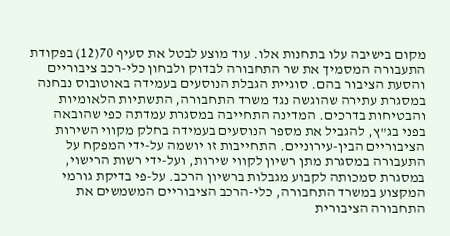מקום בישיבה עלו בתחנות אלו. עוד מוצע לבטל את סעיף 70(12) בפקודת התעבורה המסמיך את שר התחבורה לבדוק ולבחון כלי-רכב ציבוריים והסעת הציבור בהם. סוגיית הגבלת הנוסעים בעמידה באוטובוס נבחנה במסגרת עתירה שהוגשה נגד משרד התחבורה, התשתיות הלאומיות והבטיחות בדרכים. המדינה התחייבה במסגרת עמדתה כפי שהובאה בפני בג"ץ, להגביל את מספר הנוסעים בעמידה בחלק מקווי השירות הציבוריים הבין-עירוניים. התחייבות זו יושמה על-ידי המפקח על התעבורה במסגרת מתן רשיון לקווי שירות, ועל-ידי רשות הרישוי, במסגרת סמכותה לקבוע מגבלות ברשיון הרכב. על-פי בדיקת גורמי המקצוע במשרד התחבורה, כלי-הרכב הציבוריים המשמשים את התחבורה הציבורית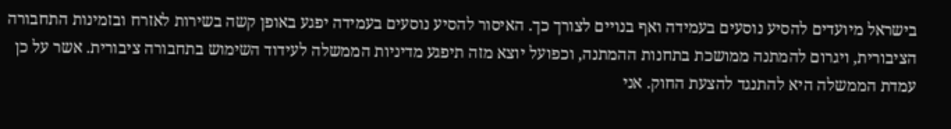בישראל מיועדים להסיע נוסעים בעמידה ואף בנויים לצורך כך. האיסור להסיע נוסעים בעמידה יפגע באופן קשה בשירות לאזרח ובזמינות התחבורה הציבורית, ויגרום להמתנה ממושכת בתחנות ההמתנה, וכפועל יוצא מזה תיפגע מדיניות הממשלה לעידוד השימוש בתחבורה ציבורית. אשר על כן עמדת הממשלה היא להתנגד להצעת החוק. אני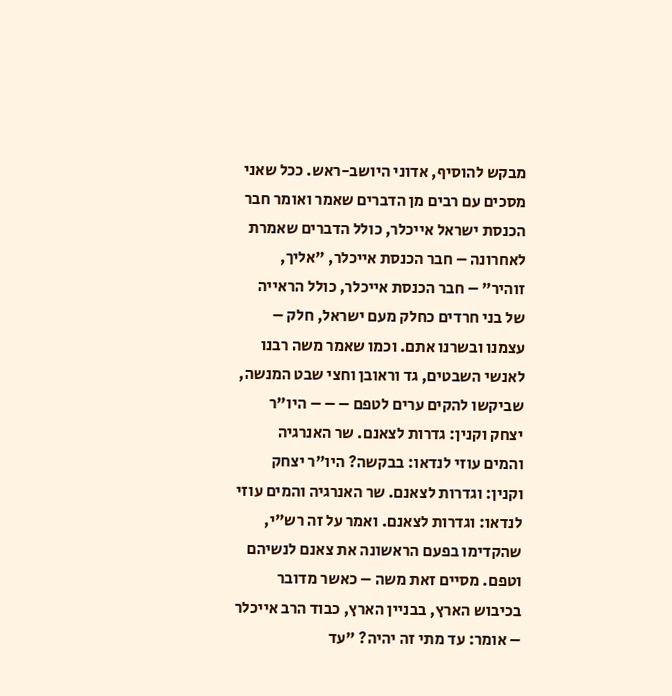מבקש להוסיף, אדוני היושב-ראש. ככל שאני מסכים עם רבים מן הדברים שאמר ואומר חבר הכנסת ישראל אייכלר, כולל הדברים שאמרת לאחרונה – חבר הכנסת אייכלר, "אליך, זוהיר" – חבר הכנסת אייכלר, כולל הראייה של בני חרדים כחלק מעם ישראל, חלק – עצמנו ובשרנו אתם. וכמו שאמר משה רבנו לאנשי השבטים, גד וראובן וחצי שבט המנשה, שביקשו להקים ערים לטפם – – – היו"ר יצחק וקנין: גדרות לצאנם. שר האנרגיה והמים עוזי לנדאו: בבקשה? היו"ר יצחק וקנין: וגדרות לצאנם. שר האנרגיה והמים עוזי לנדאו: וגדרות לצאנם. ואמר על זה רש"י, שהקדימו בפעם הראשונה את צאנם לנשיהם וטפם. מסיים זאת משה – כאשר מדובר בכיבוש הארץ, בבניין הארץ, כבוד הרב אייכלר – אומר: עד מתי זה יהיה? "עד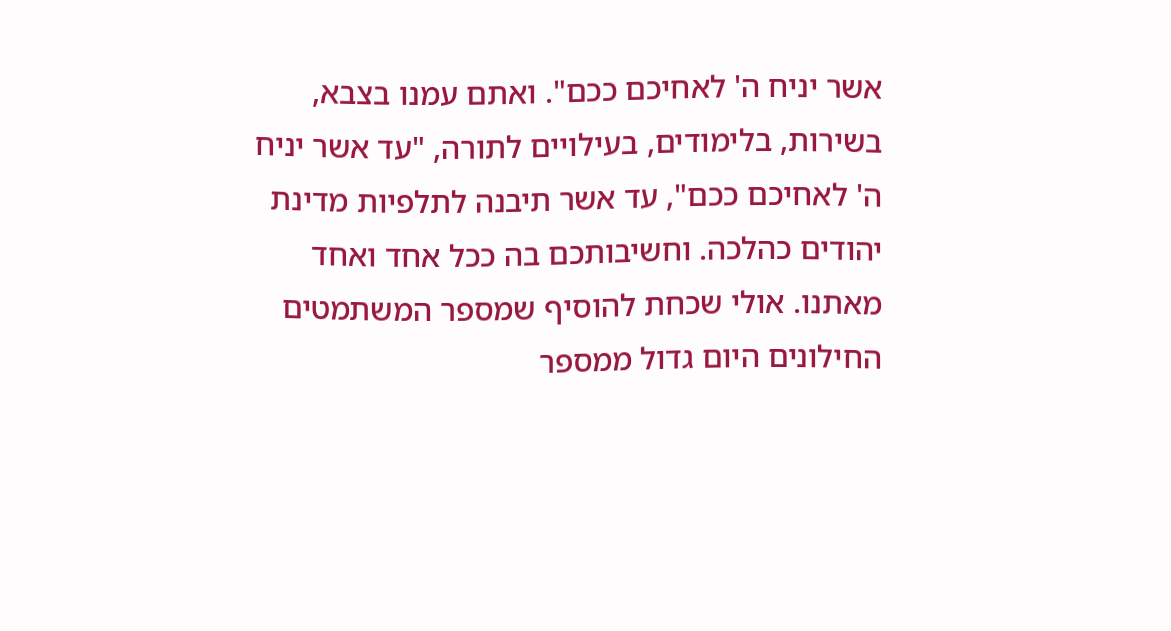אשר יניח ה' לאחיכם ככם". ואתם עמנו בצבא, בשירות, בלימודים, בעילויים לתורה, "עד אשר יניח ה' לאחיכם ככם", עד אשר תיבנה לתלפיות מדינת יהודים כהלכה. וחשיבותכם בה ככל אחד ואחד מאתנו. אולי שכחת להוסיף שמספר המשתמטים החילונים היום גדול ממספר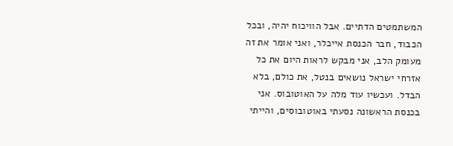המשתמטים הדתיים. אבל הוויכוח יהיה, ובכל הכבוד, חבר הכנסת אייכלר, ואני אומר את זה מעומק הלב, אני מבקש לראות היום את כל אזרחי ישראל נושאים בנטל, את כולם, בלא הבדל. ועכשיו עוד מלה על האוטובוס. אני בכנסת הראשונה נסעתי באוטובוסים, והייתי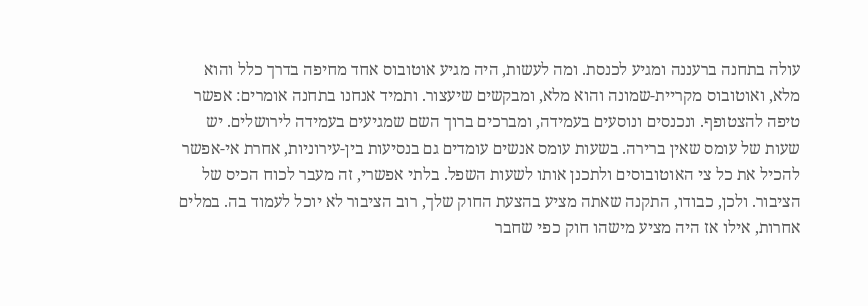עולה בתחנה ברעננה ומגיע לכנסת. ומה לעשות, היה מגיע אוטובוס אחד מחיפה בדרך כלל והוא מלא, ואוטובוס מקריית-שמונה והוא מלא, ומבקשים שיעצור. ותמיד אנחנו בתחנה אומרים: אפשר טיפה להצטופף. ונכנסים ונוסעים בעמידה, ומברכים ברוך השם שמגיעים בעמידה לירושלים. יש שעות של עומס שאין ברירה. בשעות עומס אנשים עומדים גם בנסיעות בין-עירוניות, אחרת אי-אפשר להכיל את כל צי האוטובוסים ולתכנן אותו לשעות השפל. בלתי אפשרי, זה מעבר לכוח הכיס של הציבור. ולכן, כבודו, התקנה שאתה מציע בהצעת החוק שלך, רוב הציבור לא יוכל לעמוד בה. במלים אחרות, אילו אז היה מציע מישהו חוק כפי שחבר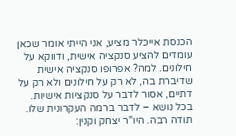הכנסת אייכלר מציע, אני הייתי אומר שכאן עומדים להציע סנקציה אישית, ודווקא על חילונים. למה? אפרופו סנקציה אישית שדיברת בה, לא רק על חילונים ולא רק על דתיים, אסור לדבר על סנקציות אישיות. בכל נושא – לדבר ברמה העקרונית שלו. תודה רבה. היו"ר יצחק וקנין: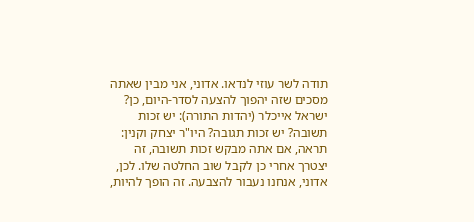תודה לשר עוזי לנדאו. אדוני, אני מבין שאתה מסכים שזה יהפוך להצעה לסדר-היום, כן? ישראל אייכלר (יהדות התורה): יש זכות תשובה? יש זכות תגובה? היו"ר יצחק וקנין: תראה, אם אתה מבקש זכות תשובה, זה יצטרך אחרי כן לקבל שוב החלטה שלו. לכן, אדוני, אנחנו נעבור להצבעה. זה הופך להיות,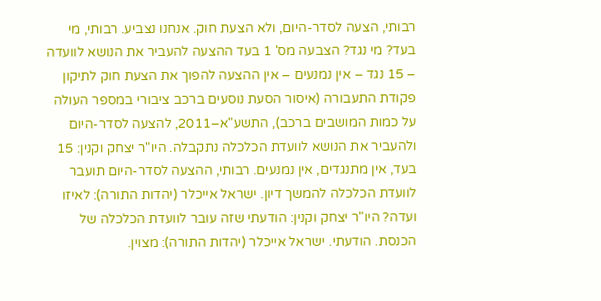רבותי, הצעה לסדר-היום, ולא הצעת חוק. אנחנו נצביע. רבותי, מי בעד? מי נגד? הצבעה מס' 1 בעד ההצעה להעביר את הנושא לוועדה – 15 נגד – אין נמנעים – אין ההצעה להפוך את הצעת חוק לתיקון פקודת התעבורה (איסור הסעת נוסעים ברכב ציבורי במספר העולה על כמות המושבים ברכב), התשע"א–2011, להצעה לסדר-היום ולהעביר את הנושא לוועדת הכלכלה נתקבלה. היו"ר יצחק וקנין: 15 בעד, אין מתנגדים, אין נמנעים. רבותי, ההצעה לסדר-היום תועבר לוועדת הכלכלה להמשך דיון. ישראל אייכלר (יהדות התורה): לאיזו ועדה? היו"ר יצחק וקנין: הודעתי שזה עובר לוועדת הכלכלה של הכנסת. הודעתי. ישראל אייכלר (יהדות התורה): מצוין.